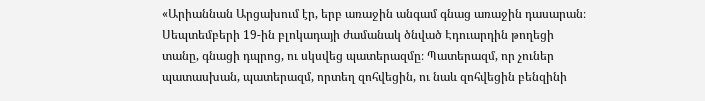«Արիաննան Արցախում էր, երբ առաջին անգամ գնաց առաջին դասարան։ Սեպտեմբերի 19-ին բլոկադայի ժամանակ ծնված Էդուարդին թողեցի տանը, գնացի դպրոց, ու սկսվեց պատերազմը։ Պատերազմ, որ չուներ պատասխան, պատերազմ, որտեղ զոհվեցին, ու նաև զոհվեցին բենզինի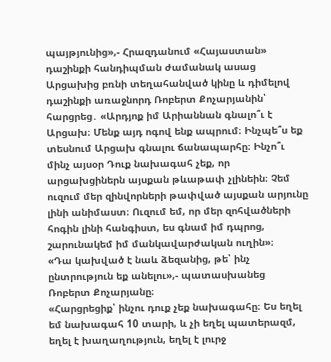պայթյունից»,- Հրազդանում «Հայաստան» դաշինքի հանդիպման ժամանակ ասաց Արցախից բռնի տեղահանված կինը և դիմելով դաշինքի առաջնորդ Ռոբերտ Քոչարյանին՝ հարցրեց․ «Արդյոք իմ Արիաննան գնալո՞ւ է Արցախ։ Մենք այդ ոգով ենք ապրում։ Ինչպե՞ս եք տեսնում Արցախ գնալու ճանապարհը։ Ինչո՞ւ մինչ այսօր Դուք նախագահ չեք, որ արցախցիներն այսքան թևաթափ չլինեին։ Չեմ ուզում մեր զինվորների թափված այսքան արյունը լինի անիմաստ։ Ուզում եմ, որ մեր զոհվածների հոգին լինի հանգիստ, ես գնամ իմ դպրոց, շարունակեմ իմ մանկավարժական ուղին»։
«Դա կախված է նաև ձեզանից, թե՝ ինչ ընտրություն եք անելու»,- պատասխանեց Ռոբերտ Քոչարյանը։
«Հարցրեցիք՝ ինչու դուք չեք նախագահը։ Ես եղել եմ նախագահ 10 տարի, և չի եղել պատերազմ, եղել է խաղաղություն, եղել է լուրջ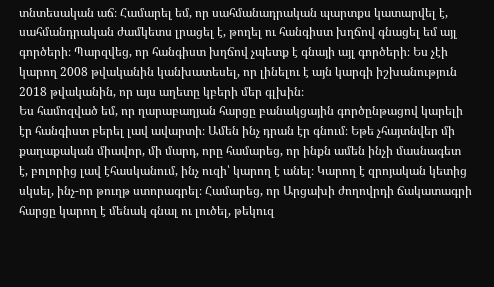տնտեսական աճ։ Համարել եմ, որ սահմանադրական պարտքս կատարվել է, սահմանդրական ժամկետս լրացել է, թողել ու հանգիստ խղճով գնացել եմ այլ գործերի։ Պարզվեց, որ հանգիստ խղճով չպետք է գնայի այլ գործերի։ Ես չէի կարող 2008 թվականին կանխատեսել, որ լինելու է այն կարգի իշխանություն 2018 թվականին, որ այս աղետը կբերի մեր գլխին։
Ես համոզված եմ, որ ղարաբաղյան հարցը բանակցային գործընթացով կարելի էր հանգիստ բերել լավ ավարտի։ Ամեն ինչ դրան էր գնում։ Եթե չհայտնվեր մի քաղաքական միավոր, մի մարդ, որը համարեց, որ ինքն ամեն ինչի մասնագետ է, բոլորից լավ էհասկանում, ինչ ուզի՝ կարող է անել։ Կարող է զրոյական կետից սկսել, ինչ-որ թուղթ ստորագրել։ Համարեց, որ Արցախի ժողովրդի ճակատագրի հարցը կարող է մենակ գնալ ու լուծել, թեկուզ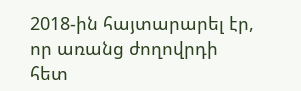2018-ին հայտարարել էր, որ առանց ժողովրդի հետ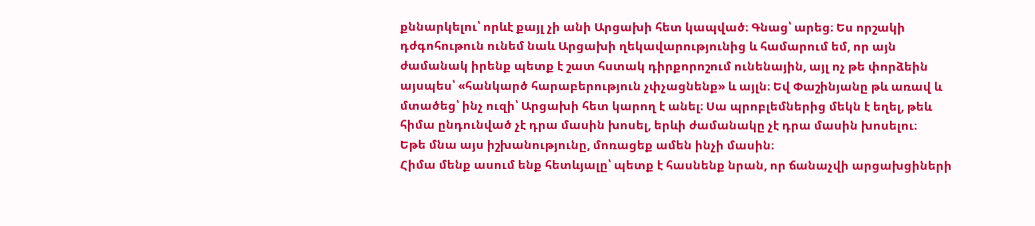քննարկելու՝ որևէ քայլ չի անի Արցախի հետ կապված։ Գնաց՝ արեց։ Ես որշակի դժգոհութուն ունեմ նաև Արցախի ղեկավարությունից և համարում եմ, որ այն ժամանակ իրենք պետք է շատ հստակ դիրքորոշում ունենային, այլ ոչ թե փորձեին այսպես՝ «հանկարծ հարաբերություն չփչացնենք» և այլն։ Եվ Փաշինյանը թև առավ և մտածեց՝ ինչ ուզի՝ Արցախի հետ կարող է անել։ Սա պրոբլեմներից մեկն է եղել, թեև հիմա ընդունված չէ դրա մասին խոսել, երևի ժամանակը չէ դրա մասին խոսելու։
Եթե մնա այս իշխանությունը, մոռացեք ամեն ինչի մասին։
Հիմա մենք ասում ենք հետևյալը՝ պետք է հասնենք նրան, որ ճանաչվի արցախցիների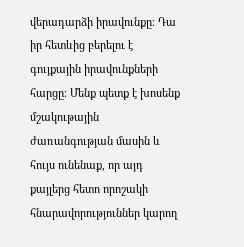վերադարձի իրավունքը։ Դա իր հետևից բերելու է գույքային իրավունքների հարցը։ Մենք պետք է խոսենք մշակութային ժառանգության մասին և հույս ունենաք, որ այդ քայլերց հետո որոշակի հնարավորություններ կարող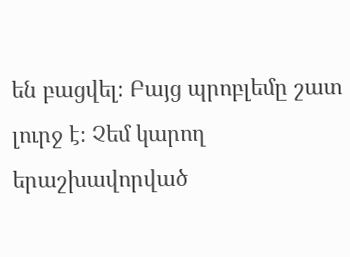են բացվել։ Բայց պրոբլեմը շատ լուրջ է։ Չեմ կարող երաշխավորված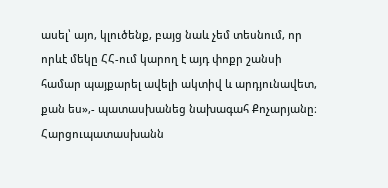ասել՝ այո, կլուծենք, բայց նաև չեմ տեսնում, որ որևէ մեկը ՀՀ-ում կարող է այդ փոքր շանսի համար պայքարել ավելի ակտիվ և արդյունավետ, քան ես»,- պատասխանեց նախագահ Քոչարյանը։
Հարցուպատասխանն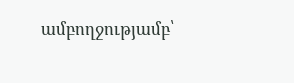ամբողջությամբ՝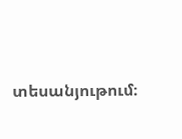տեսանյութում։